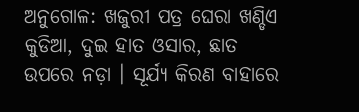ଅନୁଗୋଳ: ଖଜୁରୀ ପତ୍ର ଘେରା ଖଣ୍ଡିଏ କୁଡିଆ, ଦୁଇ ହାତ ଓସାର, ଛାତ ଉପରେ ନଡ଼ା । ସୂର୍ଯ୍ୟ କିରଣ ବାହାରେ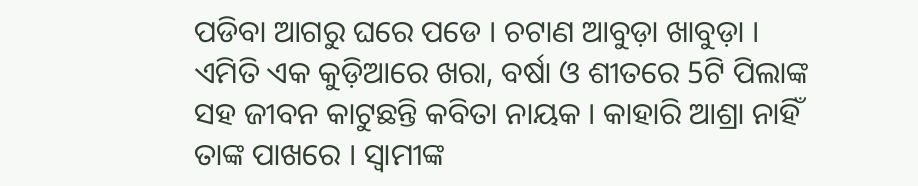ପଡିବା ଆଗରୁ ଘରେ ପଡେ । ଚଟାଣ ଆବୁଡ଼ା ଖାବୁଡ଼ା । ଏମିତି ଏକ କୁଡ଼ିଆରେ ଖରା, ବର୍ଷା ଓ ଶୀତରେ 5ଟି ପିଲାଙ୍କ ସହ ଜୀବନ କାଟୁଛନ୍ତି କବିତା ନାୟକ । କାହାରି ଆଶ୍ରା ନାହିଁ ତାଙ୍କ ପାଖରେ । ସ୍ୱାମୀଙ୍କ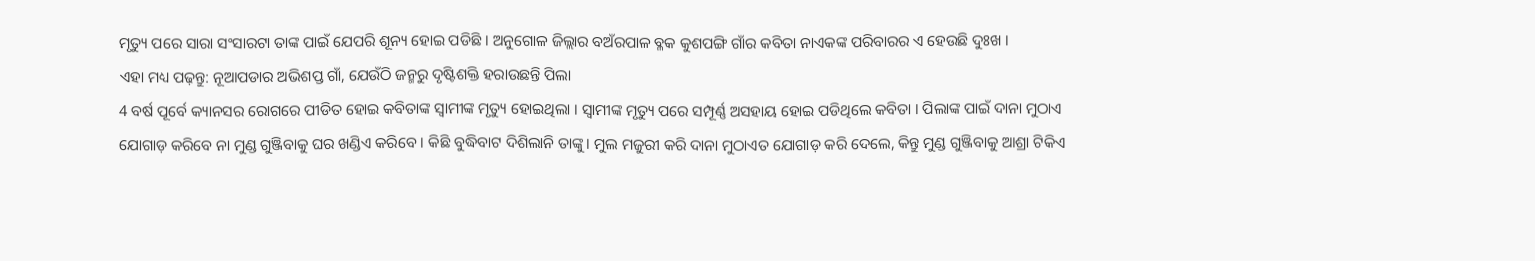ମୃତ୍ୟୁ ପରେ ସାରା ସଂସାରଟା ତାଙ୍କ ପାଇଁ ଯେପରି ଶୂନ୍ୟ ହୋଇ ପଡିଛି । ଅନୁଗୋଳ ଜିଲ୍ଲାର ବଅଁରପାଳ ବ୍ଳକ କୁଶପଙ୍ଗି ଗାଁର କବିତା ନାଏକଙ୍କ ପରିବାରର ଏ ହେଉଛି ଦୁଃଖ ।
ଏହା ମଧ୍ୟ ପଢ଼ନ୍ତୁ: ନୂଆପଡାର ଅଭିଶପ୍ତ ଗାଁ, ଯେଉଁଠି ଜନ୍ମରୁ ଦୃଷ୍ଟିଶକ୍ତି ହରାଉଛନ୍ତି ପିଲା
4 ବର୍ଷ ପୂର୍ବେ କ୍ୟାନସର ରୋଗରେ ପୀଡିତ ହୋଇ କବିତାଙ୍କ ସ୍ୱାମୀଙ୍କ ମୃତ୍ୟୁ ହୋଇଥିଲା । ସ୍ବାମୀଙ୍କ ମୃତ୍ୟୁ ପରେ ସମ୍ପୂର୍ଣ୍ଣ ଅସହାୟ ହୋଇ ପଡିଥିଲେ କବିତା । ପିଲାଙ୍କ ପାଇଁ ଦାନା ମୁଠାଏ ଯୋଗାଡ଼ କରିବେ ନା ମୁଣ୍ଡ ଗୁଞ୍ଜିବାକୁ ଘର ଖଣ୍ଡିଏ କରିବେ । କିଛି ବୁଦ୍ଧିବାଟ ଦିଶିଲାନି ତାଙ୍କୁ। ମୁଲ ମଜୁରୀ କରି ଦାନା ମୁଠାଏତ ଯୋଗାଡ଼ କରି ଦେଲେ, କିନ୍ତୁ ମୁଣ୍ଡ ଗୁଞ୍ଜିବାକୁ ଆଶ୍ରା ଟିକିଏ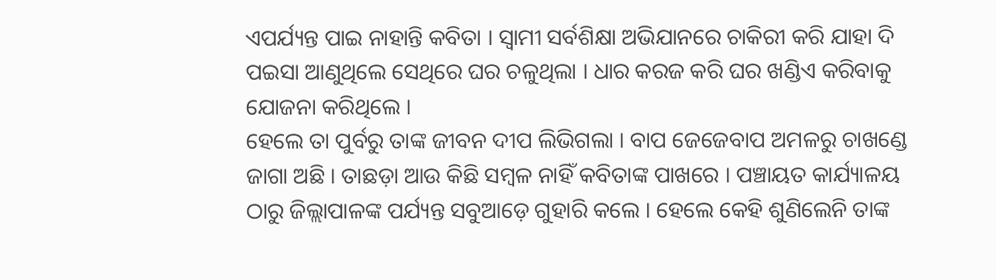ଏପର୍ଯ୍ୟନ୍ତ ପାଇ ନାହାନ୍ତି କବିତା । ସ୍ବାମୀ ସର୍ବଶିକ୍ଷା ଅଭିଯାନରେ ଚାକିରୀ କରି ଯାହା ଦି ପଇସା ଆଣୁଥିଲେ ସେଥିରେ ଘର ଚଳୁଥିଲା । ଧାର କରଜ କରି ଘର ଖଣ୍ଡିଏ କରିବାକୁ ଯୋଜନା କରିଥିଲେ ।
ହେଲେ ତା ପୁର୍ବରୁ ତାଙ୍କ ଜୀବନ ଦୀପ ଲିଭିଗଲା । ବାପ ଜେଜେବାପ ଅମଳରୁ ଚାଖଣ୍ଡେ ଜାଗା ଅଛି । ତାଛଡ଼ା ଆଉ କିଛି ସମ୍ବଳ ନାହିଁ କବିତାଙ୍କ ପାଖରେ । ପଞ୍ଚାୟତ କାର୍ଯ୍ୟାଳୟ ଠାରୁ ଜିଲ୍ଲାପାଳଙ୍କ ପର୍ଯ୍ୟନ୍ତ ସବୁଆଡ଼େ ଗୁହାରି କଲେ । ହେଲେ କେହି ଶୁଣିଲେନି ତାଙ୍କ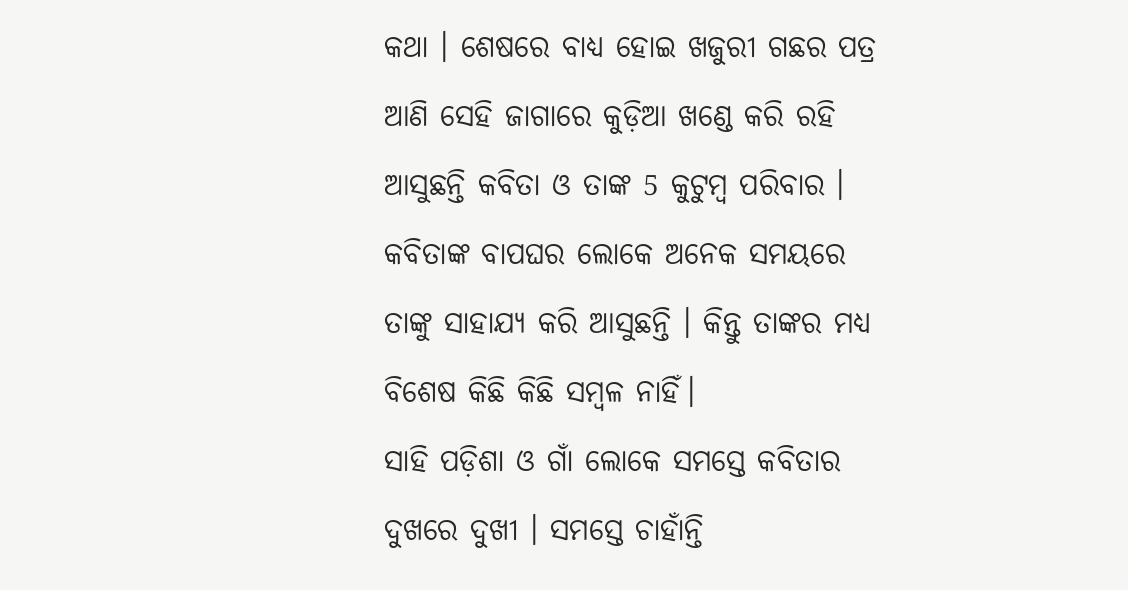କଥା । ଶେଷରେ ବାଧ୍ୟ ହୋଇ ଖଜୁରୀ ଗଛର ପତ୍ର ଆଣି ସେହି ଜାଗାରେ କୁଡ଼ିଆ ଖଣ୍ଡେ କରି ରହି ଆସୁଛନ୍ତି କବିତା ଓ ତାଙ୍କ 5 କୁଟୁମ୍ବ ପରିବାର । କବିତାଙ୍କ ବାପଘର ଲୋକେ ଅନେକ ସମୟରେ ତାଙ୍କୁ ସାହାଯ୍ୟ କରି ଆସୁଛନ୍ତି । କିନ୍ତୁ ତାଙ୍କର ମଧ୍ୟ ବିଶେଷ କିଛି କିଛି ସମ୍ବଳ ନାହିଁ।
ସାହି ପଡ଼ିଶା ଓ ଗାଁ ଲୋକେ ସମସ୍ତେ କବିତାର ଦୁଖରେ ଦୁଖୀ । ସମସ୍ତେ ଚାହାଁନ୍ତି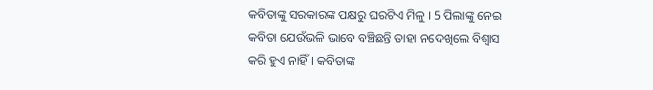କବିତାଙ୍କୁ ସରକାରଙ୍କ ପକ୍ଷରୁ ଘରଟିଏ ମିଳୁ । 5 ପିଲାଙ୍କୁ ନେଇ କବିତା ଯେଉଁଭଳି ଭାବେ ବଞ୍ଚିଛନ୍ତି ତାହା ନଦେଖିଲେ ବିଶ୍ବାସ କରି ହୁଏ ନାହିଁ । କବିତାଙ୍କ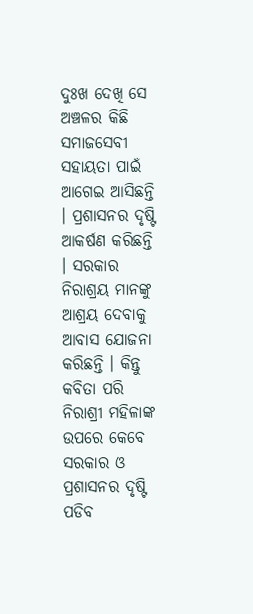ଦୁଃଖ ଦେଖି ସେ ଅଞ୍ଚଳର କିଛି ସମାଜସେବୀ ସହାୟତା ପାଇଁ ଆଗେଇ ଆସିଛନ୍ତି । ପ୍ରଶାସନର ଦୃଷ୍ଟି ଆକର୍ଷଣ କରିଛନ୍ତି । ସରକାର ନିରାଶ୍ରୟ ମାନଙ୍କୁ ଆଶ୍ରୟ ଦେବାକୁ ଆବାସ ଯୋଜନା କରିଛନ୍ତି । କିନ୍ତୁ କବିତା ପରି ନିରାଶ୍ରୀ ମହିଳାଙ୍କ ଉପରେ କେବେ ସରକାର ଓ ପ୍ରଶାସନର ଦୃଷ୍ଟି ପଡିବ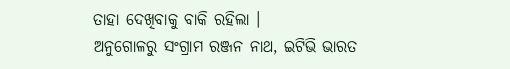ତାହା ଦେଖିବାକୁ ବାକି ରହିଲା ।
ଅନୁଗୋଳରୁ ସଂଗ୍ରାମ ରଞ୍ଜନ ନାଥ, ଇଟିଭି ଭାରତ